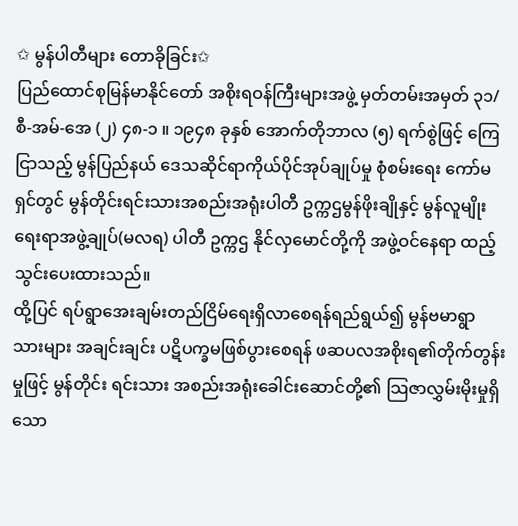✩ မွန်ပါတီများ တောခိုခြင်း✩
ပြည်ထောင်စုမြန်မာနိုင်တော် အစိုးရဝန်ကြီးများအဖွဲ့ မှတ်တမ်းအမှတ် ၃၁/စီ-အမ်-အေ (၂) ၄၈-၁ ။ ၁၉၄၈ ခုနှစ် အောက်တိုဘာလ (၅) ရက်စွဲဖြင့် ကြေငြာသည့် မွန်ပြည်နယ် ဒေသဆိုင်ရာကိုယ်ပိုင်အုပ်ချုပ်မှု စုံစမ်းရေး ကော်မရှင်တွင် မွန်တိုင်းရင်းသားအစည်းအရုံးပါတီ ဥက္ကဌမွန်ဖိုးချိုနှင့် မွန်လူမျိုးရေးရာအဖွဲ့ချုပ်(မလရ) ပါတီ ဥက္ကဌ နိုင်လှမောင်တို့ကို အဖွဲ့ဝင်နေရာ ထည့်သွင်းပေးထားသည်။
ထို့ပြင် ရပ်ရွာအေးချမ်းတည်ငြိမ်ရေးရှိလာစေရန်ရည်ရွယ်၍ မွန်ဗမာရွာ သားများ အချင်းချင်း ပဋိပက္ခမဖြစ်ပွားစေရန် ဖဆပလအစိုးရ၏တိုက်တွန်းမှုဖြင့် မွန်တိုင်း ရင်းသား အစည်းအရုံးခေါင်းဆောင်တို့၏ သြဇာလွှမ်းမိုးမှုရှိသော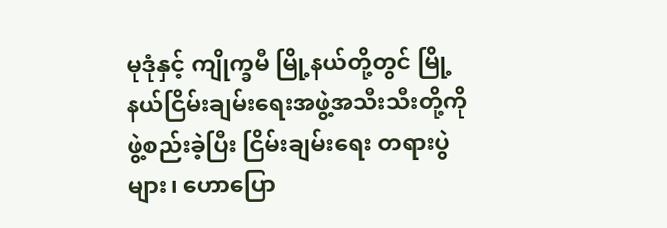မုဒုံနှင့် ကျိုက္ခမီ မြို့နယ်တို့တွင် မြို့နယ်ငြိမ်းချမ်းရေးအဖွဲ့အသီးသီးတို့ကို ဖွဲ့စည်းခဲ့ပြီး ငြိမ်းချမ်းရေး တရားပွဲများ၊ ဟောပြော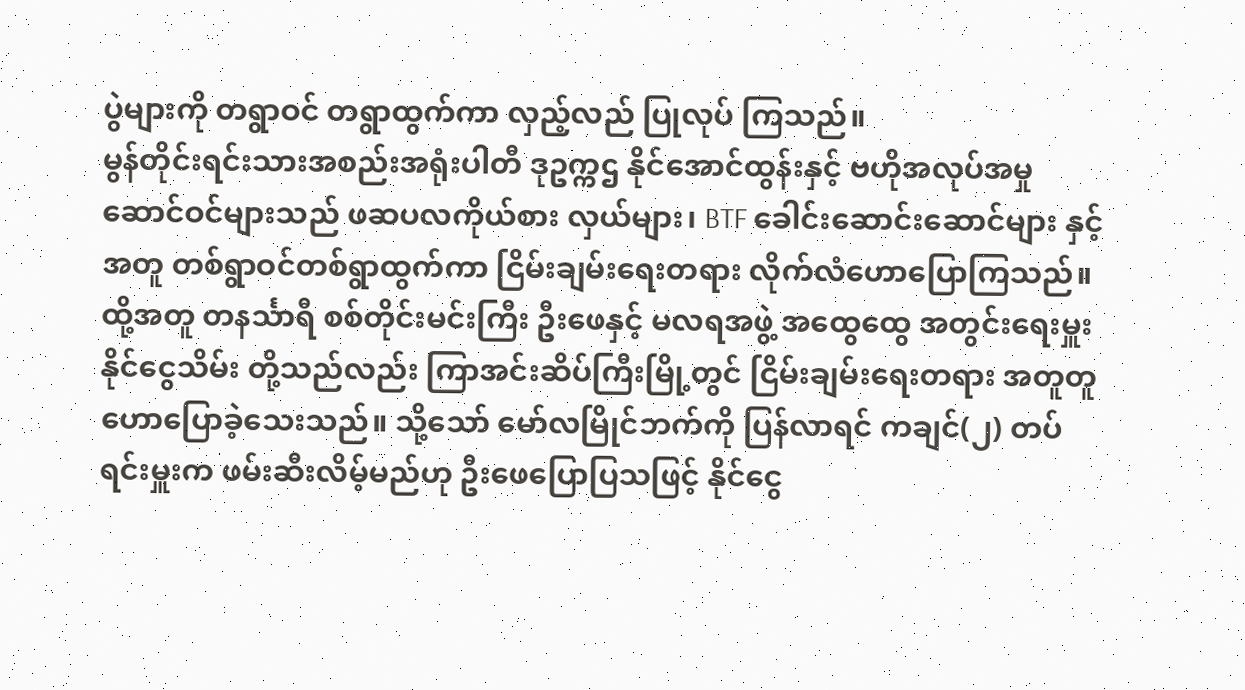ပွဲများကို တရွာဝင် တရွာထွက်ကာ လှည့်လည် ပြုလုပ် ကြသည်။
မွန်တိုင်းရင်းသားအစည်းအရုံးပါတီ ဒုဥက္ကဌ နိုင်အောင်ထွန်းနှင့် ဗဟိုအလုပ်အမှုဆောင်ဝင်များသည် ဖဆပလကိုယ်စား လှယ်များ၊ BTF ခေါင်းဆောင်းဆောင်များ နှင့်အတူ တစ်ရွာဝင်တစ်ရွာထွက်ကာ ငြိမ်းချမ်းရေးတရား လိုက်လံဟောပြောကြသည်။
ထို့အတူ တနင်္သာရီ စစ်တိုင်းမင်းကြီး ဦးဖေနှင့် မလရအဖွဲ့ အထွေထွေ အတွင်းရေးမှူး နိုင်ငွေသိမ်း တို့သည်လည်း ကြာအင်းဆိပ်ကြီးမြို့တွင် ငြိမ်းချမ်းရေးတရား အတူတူ ဟောပြောခဲ့သေးသည်။ သို့သော် မော်လမြိုင်ဘက်ကို ပြန်လာရင် ကချင်(၂) တပ်ရင်းမှူးက ဖမ်းဆီးလိမ့်မည်ဟု ဦးဖေပြောပြသဖြင့် နိုင်ငွေ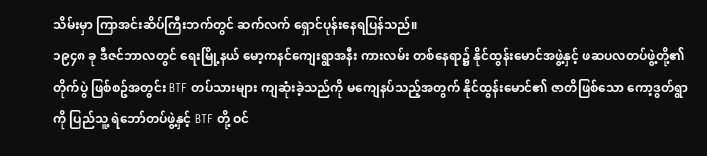သိမ်းမှာ ကြာအင်းဆိပ်ကြီးဘက်တွင် ဆက်လက် ရှောင်ပုန်းနေရပြန်သည်။
၁၉၄၈ ခု ဒီဇင်ဘာလတွင် ရေးမြို့နယ် မော့ကနင်ကျေးရွာအနီး ကားလမ်း တစ်နေရာ၌ နိုင်ထွန်းမောင်အဖွဲ့နှင့် ဖဆပလတပ်ဖွဲ့တို့၏ တိုက်ပွဲ ဖြစ်စဥ်အတွင်း BTF တပ်သားများ ကျဆုံးခဲ့သည်ကို မကျေနပ်သည့်အတွက် နိုင်ထွန်းမောင်၏ ဇာတိဖြစ်သော ကော့ဒွတ်ရွာကို ပြည်သူ့ ရဲဘော်တပ်ဖွဲ့နှင့် BTF တို့ ဝင်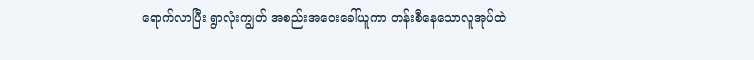ရောက်လာပြီး ရွာလုံးကျွတ် အစည်းအဝေးခေါ်ယူကာ တန်းစီနေသောလူအုပ်ထဲ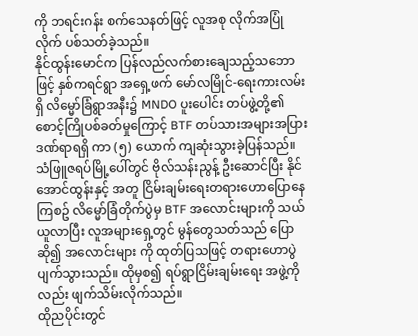ကို ဘရင်းဂန်း စက်သေနတ်ဖြင့် လူအစု လိုက်အပြုံလိုက် ပစ်သတ်ခဲ့သည်။
နိုင်ထွန်းမောင်က ပြန်လည်လက်စားချေသည့်သဘောဖြင့် နှစ်ကရင်ရွာ အရှေ့ဖက် မော်လမြိုင်-ရေးကားလမ်းရှိ လိမ္မော်ခြံရွာအနီး၌ MNDO ပူးပေါင်း တပ်ဖွဲ့တို့၏ စောင့်ကြိုပစ်ခတ်မှုကြောင့် BTF တပ်သားအများအပြား ဒဏ်ရာရရှိ ကာ (၅) ယောက် ကျဆုံးသွားခဲ့ပြန်သည်။
သံဖြူဇရပ်မြို့ပေါ်တွင် ဗိုလ်သန်းညွန့် ဦးဆောင်ပြီး နိုင်အောင်ထွန်းနှင့် အတူ ငြိမ်းချမ်းရေးတရားဟောပြောနေကြစဥ် လိမ္မော်ခြံတိုက်ပွဲမှ BTF အလောင်းများကို သယ်ယူလာပြီး လူအများရှေ့တွင် မွန်တွေသတ်သည် ပြောဆို၍ အလောင်းများ ကို ထုတ်ပြသဖြင့် တရားဟောပွဲ ပျက်သွားသည်။ ထိုမှစ၍ ရပ်ရွာငြိမ်းချမ်းရေး အဖွဲ့ကိုလည်း ဖျက်သိမ်းလိုက်သည်။
ထိုညပိုင်းတွင်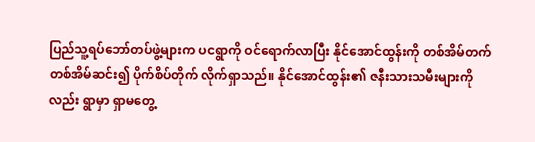ပြည်သူ့ရပ်ဘော်တပ်ဖွဲ့များက ပငရွာကို ဝင်ရောက်လာပြီး နိုင်အောင်ထွန်းကို တစ်အိမ်တက် တစ်အိမ်ဆင်း၍ ပိုက်စိပ်တိုက် လိုက်ရှာသည်။ နိုင်အောင်ထွန်း၏ ဇနီးသားသမီးများကိုလည်း ရွာမှာ ရှာမတွေ့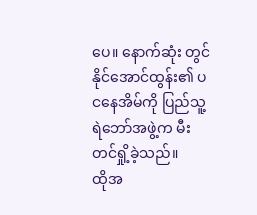ပေ။ နောက်ဆုံး တွင် နိုင်အောင်ထွန်း၏ ပငနေအိမ်ကို ပြည်သူ့ ရဲဘော်အဖွဲ့က မီးတင်ရှို့ခဲ့သည်။
ထိုအ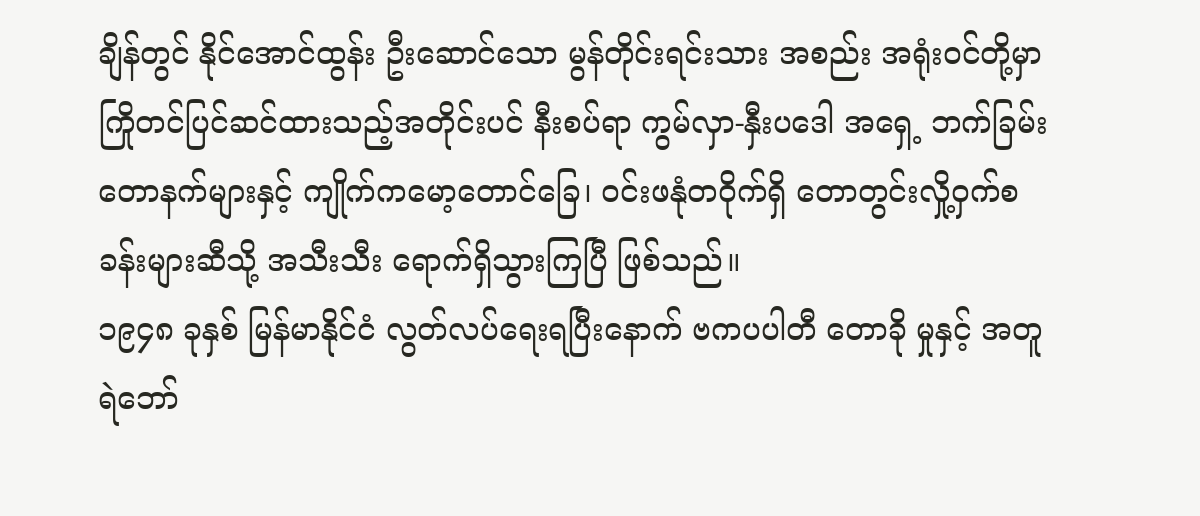ချိန်တွင် နိုင်အောင်ထွန်း ဦးဆောင်သော မွန်တိုင်းရင်းသား အစည်း အရုံးဝင်တို့မှာ ကြိုတင်ပြင်ဆင်ထားသည့်အတိုင်းပင် နီးစပ်ရာ ကွမ်လှာ-နှီးပဒေါ အရှေ့ ဘက်ခြမ်း တောနက်များနှင့် ကျိုက်ကမော့တောင်ခြေ၊ ဝင်းဖနုံတဝိုက်ရှိ တောတွင်းလှို့ဝှက်စခန်းများဆီသို့ အသီးသီး ရောက်ရှိသွားကြပြီ ဖြစ်သည်။
၁၉၄၈ ခုနှစ် မြန်မာနိုင်ငံ လွတ်လပ်ရေးရပြီးနောက် ဗကပပါတီ တောခို မှုနှင့် အတူ ရဲဘော်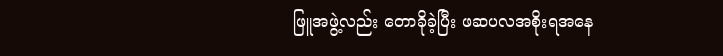ဖြူအဖွဲ့လည်း တောခိုခဲ့ပြီး ဖဆပလအစိုးရအနေ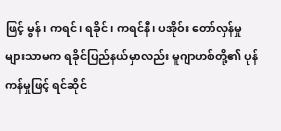ဖြင့် မွန်၊ ကရင်၊ ရခိုင်၊ ကရင်နီ၊ ပအိုဝ်း တော်လှန်မှုများသာမက ရခိုင်ပြည်နယ်မှာလည်း မူဂျာဟစ်တို့၏ ပုန်ကန်မှုဖြင့် ရင်ဆိုင်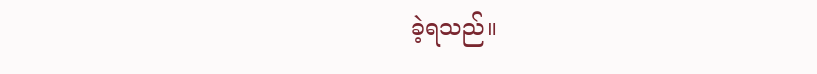ခဲ့ရသည်။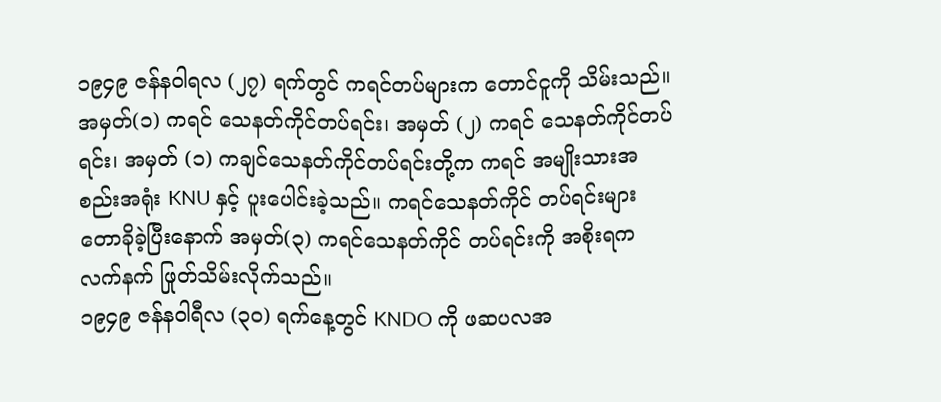၁၉၄၉ ဇန်နဝါရလ (၂၇) ရက်တွင် ကရင်တပ်များက တောင်ငူကို သိမ်းသည်။ အမှတ်(၁) ကရင် သေနတ်ကိုင်တပ်ရင်း၊ အမှတ် (၂) ကရင် သေနတ်ကိုင်တပ်ရင်း၊ အမှတ် (၁) ကချင်သေနတ်ကိုင်တပ်ရင်းတို့က ကရင် အမျိုးသားအစည်းအရုံး KNU နှင့် ပူးပေါင်းခဲ့သည်။ ကရင်သေနတ်ကိုင် တပ်ရင်းများ တောခိုခဲ့ပြီးနောက် အမှတ်(၃) ကရင်သေနတ်ကိုင် တပ်ရင်းကို အစိုးရက လက်နက် ဖြုတ်သိမ်းလိုက်သည်။
၁၉၄၉ ဇန်နဝါရီလ (၃၀) ရက်နေ့တွင် KNDO ကို ဖဆပလအ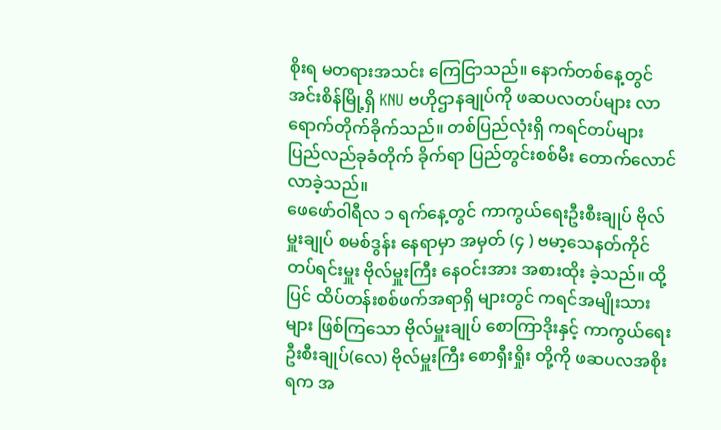စိုးရ မတရားအသင်း ကြေငြာသည်။ နောက်တစ်နေ့တွင် အင်းစိန်မြို့ရှိ KNU ဗဟိုဌာနချုပ်ကို ဖဆပလတပ်များ လာရောက်တိုက်ခိုက်သည်။ တစ်ပြည်လုံးရှိ ကရင်တပ်များ ပြည်လည်ခုခံတိုက် ခိုက်ရာ ပြည်တွင်းစစ်မီး တောက်လောင် လာခဲ့သည်။
ဖေဖော်ဝါရီလ ၁ ရက်နေ့တွင် ကာကွယ်ရေးဦးစီးချုပ် ဗိုလ်မှူးချုပ် စမစ်ဒွန်း နေရာမှာ အမှတ် (၄ ) ဗမာ့သေနတ်ကိုင် တပ်ရင်းမှူး ဗိုလ်မှူးကြီး နေဝင်းအား အစားထိုး ခဲ့သည်။ ထို့ပြင် ထိပ်တန်းစစ်ဖက်အရာရှိ များတွင် ကရင်အမျိုးသားများ ဖြစ်ကြသော ဗိုလ်မှူးချုပ် စောကြာဒိုးနှင့် ကာကွယ်ရေး ဦးစီးချုပ်(လေ) ဗိုလ်မှူးကြီး စောရှီးရှိုး တို့ကို ဖဆပလအစိုးရက အ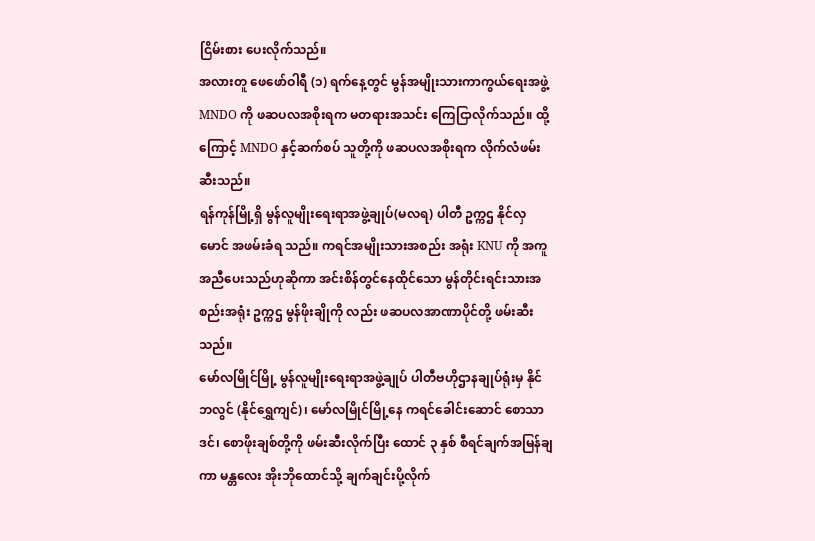ငြိမ်းစား ပေးလိုက်သည်။
အလားတူ ဖေဖော်ဝါရီ (၁) ရက်နေ့တွင် မွန်အမျိုးသားကာကွယ်ရေးအဖွဲ့ MNDO ကို ဖဆပလအစိုးရက မတရားအသင်း ကြေငြာလိုက်သည်။ ထို့ကြောင့် MNDO နှင့်ဆက်စပ် သူတို့ကို ဖဆပလအစိုးရက လိုက်လံဖမ်းဆီးသည်။
ရန်ကုန်မြို့ရှိ မွန်လူမျိုးရေးရာအဖွဲ့ချုပ်(မလရ) ပါတီ ဥက္ကဌ နိုင်လှမောင် အဖမ်းခံရ သည်။ ကရင်အမျိုးသားအစည်း အရုံး KNU ကို အကူအညီပေးသည်ဟုဆိုကာ အင်းစိန်တွင်နေထိုင်သော မွန်တိုင်းရင်းသားအစည်းအရုံး ဥက္ကဌ မွန်ဖိုးချိုကို လည်း ဖဆပလအာဏာပိုင်တို့ ဖမ်းဆီးသည်။
မော်လမြိုင်မြို့ မွန်လူမျိုးရေးရာအဖွဲ့ချုပ် ပါတီဗဟိုဌာနချုပ်ရုံးမှ နိုင်ဘလွင် (နိုင်ရွှေကျင်)၊ မော်လမြိုင်မြို့နေ ကရင်ခေါင်းဆောင် စောသာဒင်၊ စောဖိုးချစ်တို့ကို ဖမ်းဆီးလိုက်ပြီး ထောင် ၃ နှစ် စီရင်ချက်အမြန်ချကာ မန္တလေး အိုးဘိုထောင်သို့ ချက်ချင်းပို့လိုက်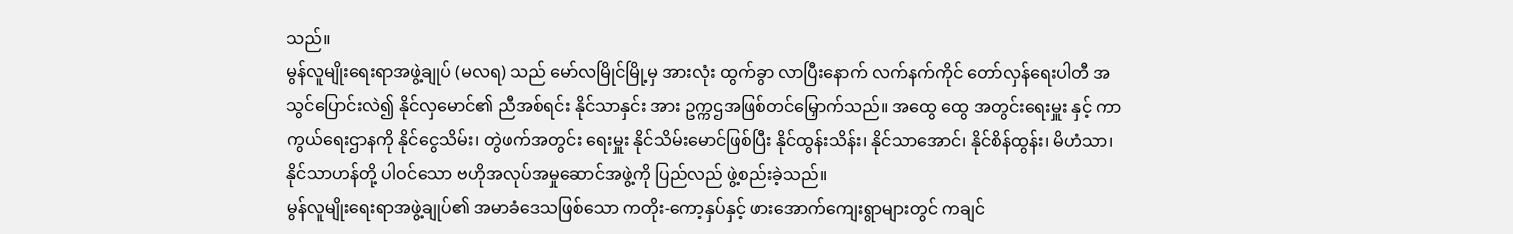သည်။
မွန်လူမျိုးရေးရာအဖွဲ့ချုပ် (မလရ) သည် မော်လမြိုင်မြို့မှ အားလုံး ထွက်ခွာ လာပြီးနောက် လက်နက်ကိုင် တော်လှန်ရေးပါတီ အသွင်ပြောင်းလဲ၍ နိုင်လှမောင်၏ ညီအစ်ရင်း နိုင်သာနှင်း အား ဥက္ကဌအဖြစ်တင်မြှောက်သည်။ အထွေ ထွေ အတွင်းရေးမှူး နှင့် ကာကွယ်ရေးဌာနကို နိုင်ငွေသိမ်း၊ တွဲဖက်အတွင်း ရေးမှူး နိုင်သိမ်းမောင်ဖြစ်ပြီး နိုင်ထွန်းသိန်း၊ နိုင်သာအောင်၊ နိုင်စိန်ထွန်း၊ မိဟံသာ၊ နိုင်သာဟန်တို့ ပါဝင်သော ဗဟိုအလုပ်အမှုဆောင်အဖွဲ့ကို ပြည်လည် ဖွဲ့စည်းခဲ့သည်။
မွန်လူမျိုးရေးရာအဖွဲ့ချုပ်၏ အမာခံဒေသဖြစ်သော ကတိုး-ကော့နှပ်နှင့် ဖားအောက်ကျေးရွာများတွင် ကချင်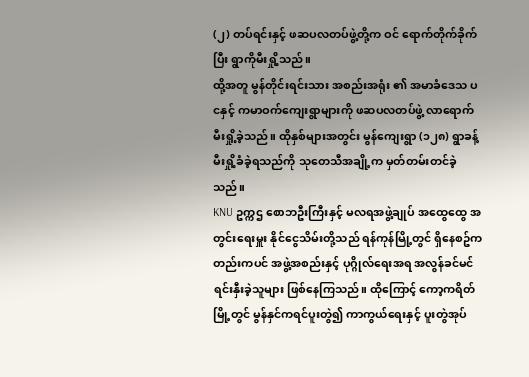(၂) တပ်ရင်းနှင့် ဖဆပလတပ်ဖွဲ့တို့က ဝင် ရောက်တိုက်ခိုက်ပြီး ရွာကိုမီးရှို့သည်။
ထို့အတူ မွန်တိုင်းရင်းသား အစည်းအရုံး ၏ အမာခံဒေသ ပငနှင့် ကမာဝက်ကျေးရွာများကို ဖဆပလတပ်ဖွဲ့ လာရောက် မီးရှို့ခဲ့သည်။ ထိုနှစ်များအတွင်း မွန်ကျေးရွာ (၁၂၈) ရွာခန့် မီးရှို့ခံခဲ့ရသည်ကို သုတေသီအချို့က မှတ်တမ်းတင်ခဲ့သည်။
KNU ဥက္ကဌ စောဘဦးကြီးနှင့် မလရအဖွဲ့ချုပ် အထွေထွေ အတွင်းရေးမှူး နိုင်ငွေသိမ်းတို့သည် ရန်ကုန်မြို့တွင် ရှိနေစဥ်ကတည်းကပင် အဖွဲ့အစည်းနှင့် ပုဂ္ဂိုလ်ရေးအရ အလွန်ခင်မင်ရင်းနှီးခဲ့သူများ ဖြစ်နေကြသည်။ ထိုကြောင့် ကော့ကရိတ်မြို့တွင် မွန်နှင်ကရင်ပူးတွဲ၍ ကာကွယ်ရေးနှင့် ပူးတွဲအုပ်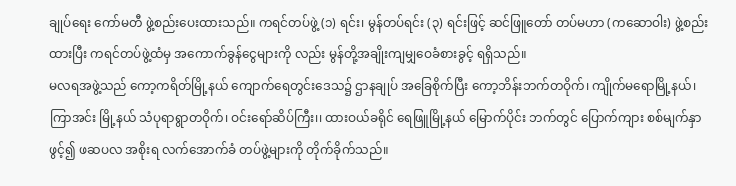ချုပ်ရေး ကော်မတီ ဖွဲ့စည်းပေးထားသည်။ ကရင်တပ်ဖွဲ့ (၁) ရင်း၊ မွန်တပ်ရင်း (၃) ရင်းဖြင့် ဆင်ဖြူတော် တပ်မဟာ (ကဆောဝါး) ဖွဲ့စည်းထားပြီး ကရင်တပ်ဖွဲ့ထံမှ အကောက်ခွန်ငွေများကို လည်း မွန်တို့အချိုးကျမျှဝေခံစားခွင့် ရရှိသည်။
မလရအဖွဲ့သည် ကော့ကရိတ်မြို့နယ် ကျောက်ရေတွင်းဒေသ၌ ဌာနချုပ် အခြေစိုက်ပြီး ကော့ဘိန်းဘက်တဝိုက်၊ ကျိုက်မရောမြို့နယ်၊ ကြာအင်း မြို့နယ် သံပုရာရွာတဝိုက်၊ ဝင်းရော်ဆိပ်ကြီး၊၊ ထားဝယ်ခရိုင် ရေဖြူမြို့နယ် မြောက်ပိုင်း ဘက်တွင် ပြောက်ကျား စစ်မျက်နှာဖွင့်၍ ဖဆပလ အစိုးရ လက်အောက်ခံ တပ်ဖွဲ့များကို တိုက်ခိုက်သည်။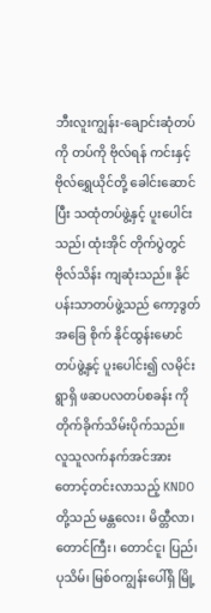ဘီးလူးကျွန်း-ချောင်းဆုံတပ်ကို တပ်ကို ဗိုလ်ရန် ကင်းနှင့် ဗိုလ်ရွှေယိုင်တို့ ခေါင်းဆောင်ပြီး သထုံတပ်ဖွဲ့နှင့် ပူးပေါင်းသည်၊ ထုံးအိုင် တိုက်ပွဲတွင် ဗိုလ်သိန်း ကျဆုံးသည်။ နိုင်ပန်းသာတပ်ဖွဲ့သည် ကော့ဒွတ် အခြေ စိုက် နိုင်ထွန်းမောင်တပ်ဖွဲ့နှင့် ပူးပေါင်း၍ လမိုင်းရွာရှိ ဖဆပလတပ်စခန်း ကို တိုက်ခိုက်သိမ်းပိုက်သည်။
လူသူလက်နက်အင်အား တောင့်တင်းလာသည့် KNDO တို့သည် မန္တလေး၊ မိထ္တီလာ၊ တောင်ကြီး၊ တောင်ငူ၊ ပြည်၊ ပုသိမ်၊ မြစ်ဝကျွန်းပေါ်ရှိ မြို့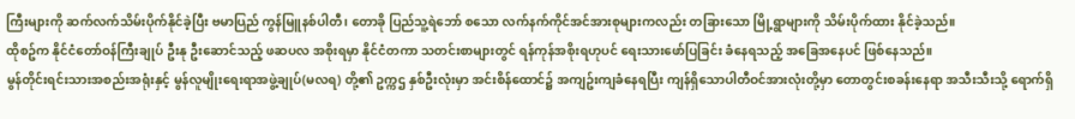ကြီးများကို ဆက်လက်သိမ်းပိုက်နိုင်ခဲ့ပြီး ဗမာပြည် ကွန်မြူနစ်ပါတီ၊ တောခို ပြည်သူ့ရဲဘော် စသော လက်နက်ကိုင်အင်အားစုများကလည်း တခြားသော မြို့ရွာများကို သိမ်းပိုက်ထား နိုင်ခဲ့သည်။
ထိုစဥ်က နိုင်ငံတော်ဝန်ကြီးချုပ် ဦးနု ဦးဆောင်သည့် ဖဆပလ အစိုးရမှာ နိုင်ငံတကာ သတင်းစာများတွင် ရန်ကုန်အစိုးရဟုပင် ရေးသားဖော်ပြခြင်း ခံနေရသည့် အခြေအနေပင် ဖြစ်နေသည်။
မွန်တိုင်းရင်းသားအစည်းအရုံးနှင့် မွန်လူမျိုးရေးရာအဖွဲ့ချုပ်(မလရ) တို့၏ ဥက္ကဌ နှစ်ဦးလုံးမှာ အင်းစိန်ထောင်၌ အကျဥ်းကျခံနေရပြီး ကျန်ရှိသောပါတီဝင်အားလုံးတို့မှာ တောတွင်းစခန်းနေရာ အသီးသီးသို့ ရောက်ရှိ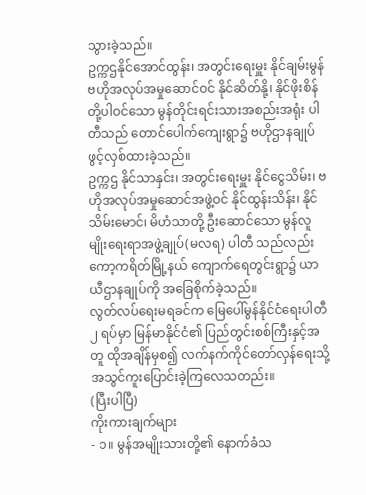သွားခဲ့သည်။
ဥက္ကဌနိုင်အောင်ထွန်း၊ အတွင်းရေးမှူး နိုင်ချမ်းမွန် ဗဟိုအလုပ်အမှုဆောင်ဝင် နိုင်ဆိတ်နို့၊ နိုင်ဖိုးစိန်တို့ပါဝင်သော မွန်တိုင်းရင်းသားအစည်းအရုံး ပါတီသည် တောင်ပေါက်ကျေးရွာ၌ ဗဟိုဌာနချုပ်ဖွင့်လှစ်ထားခဲ့သည်။
ဥက္ကဌ နိုင်သာနှင်း၊ အတွင်းရေးမှူး နိုင်ငွေသိမ်း၊ ဗဟိုအလုပ်အမှုဆောင်အဖွဲ့ဝင် နိုင်ထွန်းသိန်း၊ နိုင်သိမ်းမောင်၊ မိဟံသာတို့ ဦးဆောင်သော မွန်လူမျိုးရေးရာအဖွဲ့ချုပ်(မလရ) ပါတီ သည်လည်း ကော့ကရိတ်မြို့နယ် ကျောက်ရေတွင်းရွာ၌ ယာယီဌာနချုပ်ကို အခြေစိုက်ခဲ့သည်။
လွတ်လပ်ရေးမရခင်က မြေပေါ်မွန်နိုင်ငံရေးပါတီ ၂ ရပ်မှာ မြန်မာနိုင်ငံ၏ ပြည်တွင်းစစ်ကြီးနှင့်အတူ ထိုအချိန်မှစ၍ လက်နက်ကိုင်တော်လှန်ရေးသို့ အသွင်ကူးပြောင်းခဲ့ကြလေသတည်း။
(ပြီးပါပြီ)
ကိုးကားချက်များ
- ၁။ မွန်အမျိုးသားတို့၏ နောက်ခံသ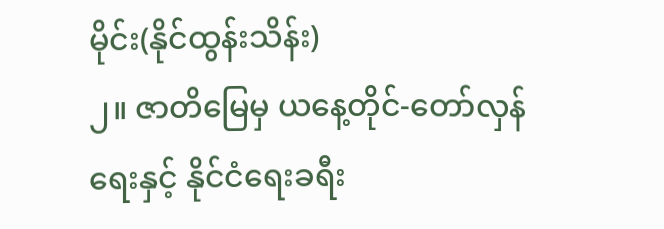မိုင်း(နိုင်ထွန်းသိန်း)
၂။ ဇာတိမြေမှ ယနေ့တိုင်-တော်လှန်ရေးနှင့် နိုင်ငံရေးခရီး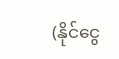(နိုင်ငွေ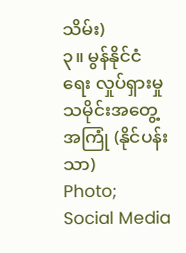သိမ်း)
၃။ မွန်နိုင်ငံရေး လှုပ်ရှားမှု သမိုင်းအတွေ့အကြုံ (နိုင်ပန်းသာ)
Photo; Social Media